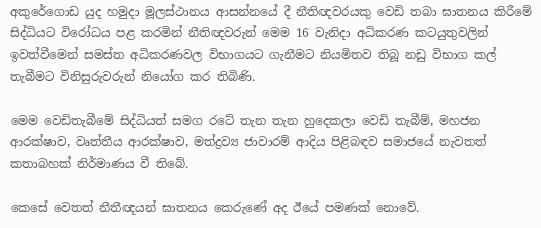අකුරේගොඩ යුද හමුදා මූලස්ථානය ආසන්නයේ දී නීතිඥවරයකු වෙඩි තබා ඝාතනය කිරීමේ සිද්ධියට විරෝධය පළ කරමින් නීතිඥවරුන් මෙම 16 වැනිදා අධිකරණ කටයුතුවලින් ඉවත්වීමෙන් සමස්ත අධිකරණවල විභාගයට ගැනීමට නියමිතව තිබූ නඩු විභාග කල් තැබීමට විනිසුරුවරුන් නියෝග කර තිබිණි.

මෙම වෙඩිතැබීමේ සිද්ධියත් සමග රටේ තැන තැන හුදෙකලා වෙඩි තැබීම්, මහජන ආරක්ෂාව, වෘත්තීය ආරක්ෂාව, මත්ද්‍රව්‍ය ජාවාරම් ආදිය පිළිබඳව සමාජයේ නැවතත් කතාබහක් නිර්මාණය වී තිබේ.

කෙසේ වෙතත් නීතීඥයන් ඝාතනය කෙරුණේ අද ඊයේ පමණක් නොවේ.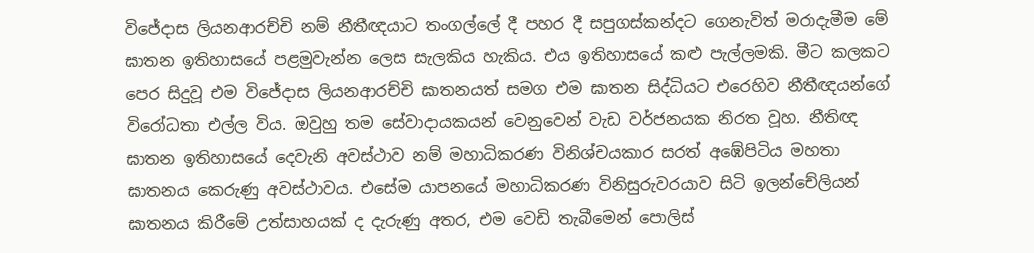විජේදාස ලියනආරච්චි නම් නීතීඥයාට තංගල්ලේ දී පහර දී සපුගස්කන්දට ගෙනැවිත් මරාදැමීම මේ ඝාතන ඉතිහාසයේ පළමුවැන්න ලෙස සැලකිය හැකිය. එය ඉතිහාසයේ කළු පැල්ලමකි. මීට කලකට පෙර සිදුවූ එම විජේදාස ලියනආරච්චි ඝාතනයත් සමග එම ඝාතන සිද්ධියට එරෙහිව නීතීඥයන්ගේ විරෝධතා එල්ල විය. ඔවුහු තම සේවාදායකයන් වෙනුවෙන් වැඩ වර්ජනයක නිරත වූහ. නීතිඥ ඝාතන ඉතිහාසයේ දෙවැනි අවස්ථාව නම් මහාධිකරණ විනිශ්චයකාර සරත් අඹේපිටිය මහතා ඝාතනය කෙරුණු අවස්ථාවය. එසේම යාපනයේ මහාධිකරණ විනිසුරුවරයාව සිටි ඉලන්චේලියන් ඝාතනය කිරීමේ උත්සාහයක් ද දැරුණු අතර, එම වෙඩි තැබීමෙන් පොලිස්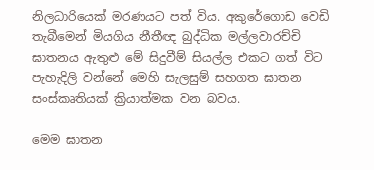නිලධාරියෙක් මරණයට පත් විය. අකුරේගොඩ වෙඩි තැබීමෙන් මියගිය නීතීඥ බුද්ධික මල්ලවාරච්චි ඝාතනය ඇතුළු මේ සිදුවීම් සියල්ල එකට ගත් විට පැහැදිලි වන්නේ මෙහි සැලසුම් සහගත ඝාතන සංස්කෘතියක් ක්‍රියාත්මක වන බවය.

මෙම ඝාතන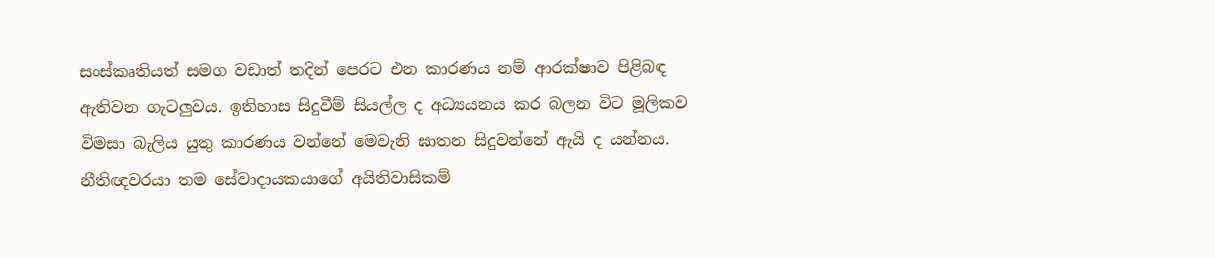සංස්කෘතියත් සමග වඩාත් තදින් පෙරට එන කාරණය නම් ආරක්ෂාව පිළිබඳ ඇතිවන ගැටලු‍වය. ඉතිහාස සිදුවීම් සියල්ල ද අධ්‍යයනය කර බලන විට මූලිකව විමසා බැලිය යුතු කාරණය වන්නේ මෙවැනි ඝාතන සිදුවන්නේ ඇයි ද යන්නය. නීතිඥවරයා තම සේවාදායකයාගේ අයිතිවාසිකම්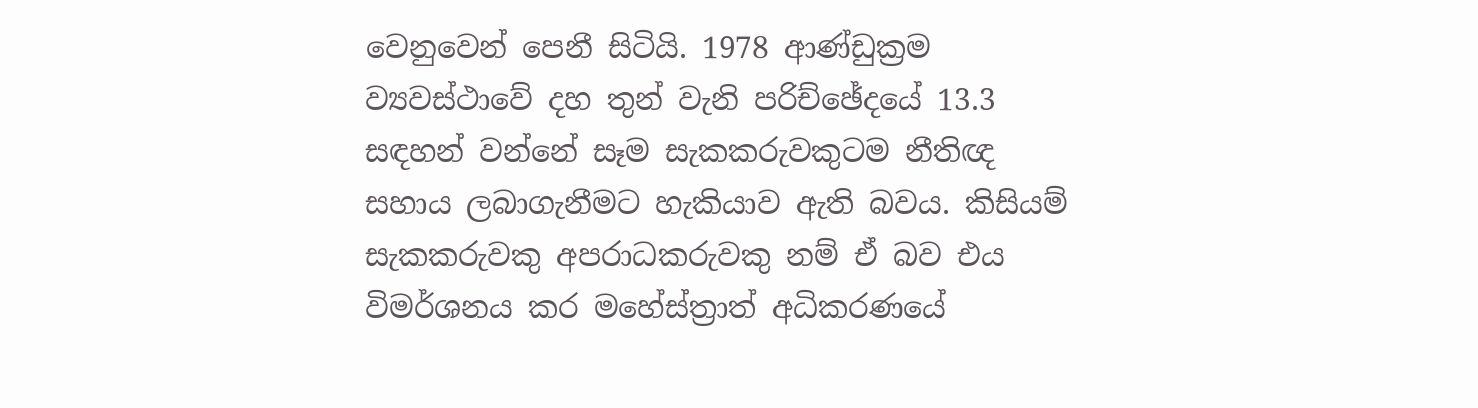වෙනුවෙන් පෙනී සිටියි. 1978 ආණ්ඩුක්‍රම ව්‍යවස්ථාවේ දහ තුන් වැනි පරිච්ඡේදයේ 13.3 සඳහන් වන්නේ සෑම සැකකරුවකුටම නීතිඥ සහාය ලබාගැනීමට හැකියාව ඇති බවය. කිසියම් සැකකරුවකු අපරාධකරුවකු නම් ඒ බව එය විමර්ශනය කර මහේස්ත්‍රාත් අධිකරණයේ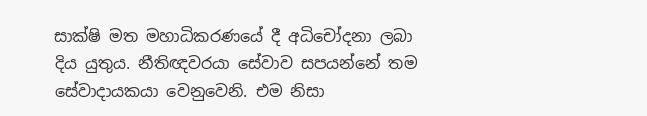සාක්ෂි මත මහාධිකරණයේ දී අධිචෝදනා ලබා දිය යුතුය. නීතිඥවරයා සේවාව සපයන්නේ තම සේවාදායකයා වෙනුවෙනි. එම නිසා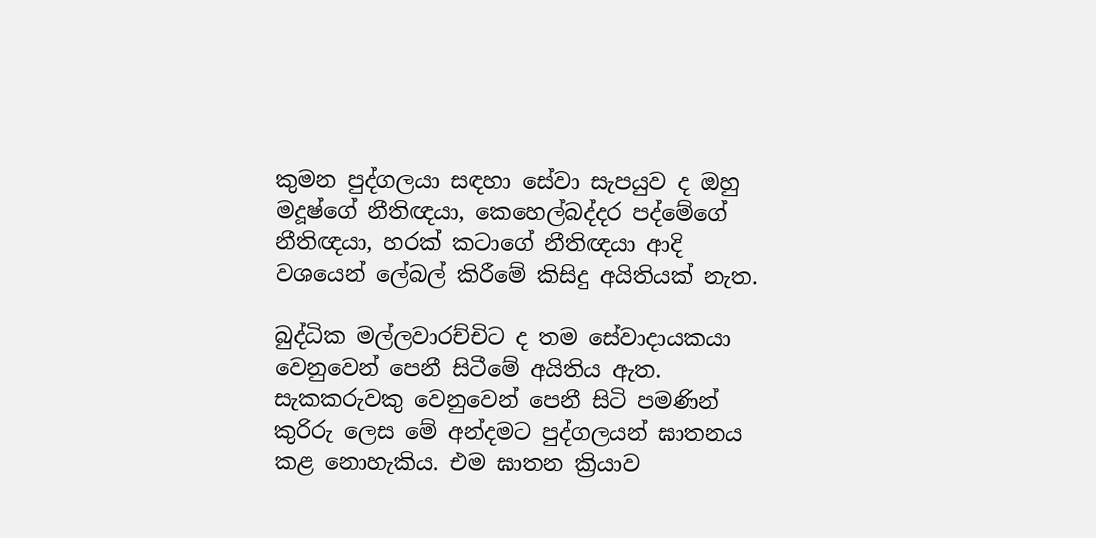කුමන පුද්ගලයා සඳහා සේවා සැපයුව ද ඔහු මදූෂ්ගේ නීතිඥයා, කෙහෙල්බද්දර පද්මේගේ නීතිඥයා, හරක් කටාගේ නීතිඥයා ආදි වශයෙන් ලේබල් කිරීමේ කිසිදු අයිතියක් නැත.

බුද්ධික මල්ලවාරච්චිට ද තම සේවාදායකයා වෙනුවෙන් පෙනී සිටීමේ අයිතිය ඇත. සැකකරුවකු වෙනුවෙන් පෙනී සිටි පමණින් කුරිරු ලෙස මේ අන්දමට පුද්ගලයන් ඝාතනය කළ නොහැකිය. එම ඝාතන ක්‍රියාව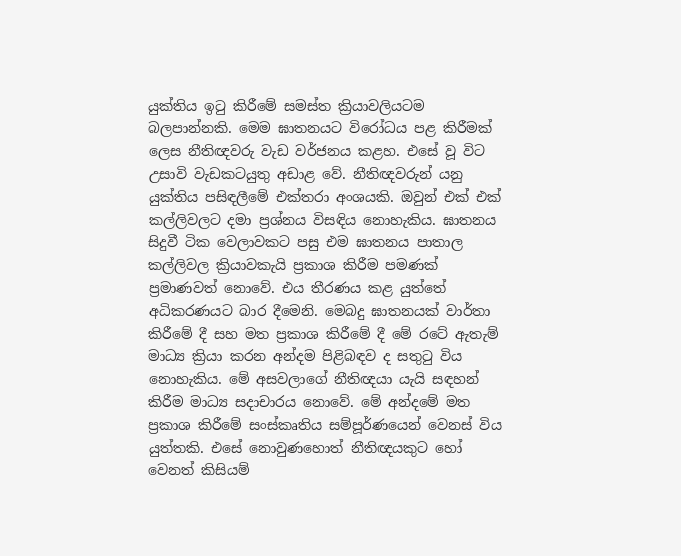යුක්තිය ඉටු කිරීමේ සමස්ත ක්‍රියාවලියටම බලපාන්නකි. මෙම ඝාතනයට විරෝධය පළ කිරීමක් ලෙස නීතිඥවරු වැඩ වර්ජනය කළහ. එසේ වූ විට උසාවි වැඩකටයුතු අඩාළ වේ. නීතිඥවරුන් යනු යුක්තිය පසිඳලීමේ එක්තරා අංශයකි. ඔවුන් එක් එක් කල්ලිවලට දමා ප්‍රශ්නය විසඳිය නොහැකිය. ඝාතනය සිදුවී ටික වෙලාවකට පසු එම ඝාතනය පාතාල කල්ලිවල ක්‍රියාවකැයි ප්‍රකාශ කිරීම පමණක් ප්‍රමාණවත් නොවේ. එය තීරණය කළ යුත්තේ අධිකරණයට බාර දීමෙනි. මෙබදු ඝාතනයක් වාර්තා කිරීමේ දී සහ මත ප්‍රකාශ කිරීමේ දී මේ රටේ ඇතැම් මාධ්‍ය ක්‍රියා කරන අන්දම පිළිබඳව ද සතුටු විය නොහැකිය. මේ අසවලාගේ නීතිඥයා යැයි සඳහන් කිරීම මාධ්‍ය සදාචාරය නොවේ. මේ අන්දමේ මත ප්‍රකාශ කිරීමේ සංස්කෘතිය සම්පූර්ණයෙන් වෙනස් විය යුත්තකි. එසේ නොවුණහොත් නීතිඥයකුට හෝ වෙනත් කිසියම්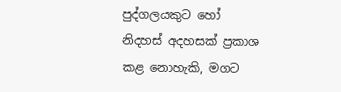පුද්ගලයකුට හෝ නිදහස් අදහසක් ප්‍රකාශ කළ නොහැකි, මගට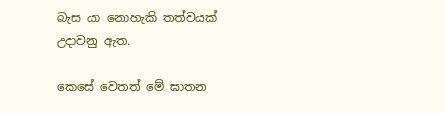බැස යා නොහැකි තත්වයක් උදාවනු ඇත.

කෙසේ වෙතත් මේ ඝාතන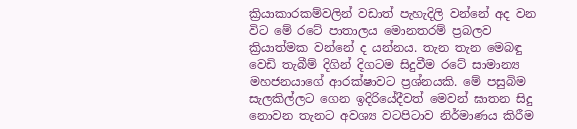ක්‍රියාකාරකම්වලින් වඩාත් පැහැදිලි වන්නේ අද වන විට මේ රටේ පාතාලය මොනතරම් ප්‍රබලව ක්‍රියාත්මක වන්නේ ද යන්නය. තැන තැන මෙබඳු වෙඩි තැබීම් දිගින් දිගටම සිදුවීම රටේ සාමාන්‍ය මහජනයාගේ ආරක්ෂාවට ප්‍රශ්නයකි. මේ පසුබිම සැලකිල්ලට ගෙන ඉදිරියේදීවත් මෙවන් ඝාතන සිදු නොවන තැනට අවශ්‍ය වටපිටාව නිර්මාණය කිරීම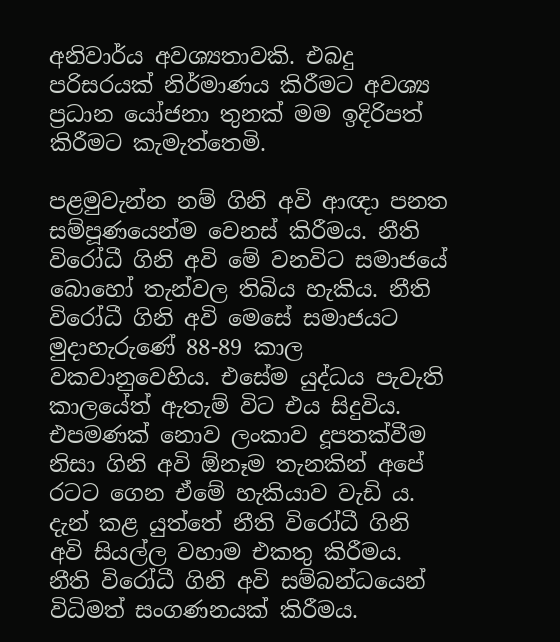අනිවාර්ය අවශ්‍යතාවකි. එබදු පරිසරයක් නිර්මාණය කිරීමට අවශ්‍ය ප්‍රධාන යෝජනා තුනක් මම ඉදිරිපත් කිරීමට කැමැත්තෙමි.

පළමුවැන්න නම් ගිනි අවි ආඥා පනත සම්පූණයෙන්ම වෙනස් කිරීමය. නීති විරෝධී ගිනි අවි මේ වනවිට සමාජයේ බොහෝ තැන්වල තිබිය හැකිය. නීති විරෝධී ගිනි අවි මෙසේ සමාජයට මුදාහැරුණේ 88-89 කාල වකවානුවෙහිය. එසේම යුද්ධය පැවැති කාලයේත් ඇතැම් විට එය සිදුවිය. එපමණක් නොව ලංකාව දූපතක්වීම නිසා ගිනි අවි ඕනෑම තැනකින් අපේ රටට ගෙන ඒමේ හැකියාව වැඩි ය. දැන් කළ යුත්තේ නීති විරෝධී ගිනි අවි සියල්ල වහාම එකතු කිරීමය. නීති විරෝධී ගිනි අවි සම්බන්ධයෙන් විධිමත් සංගණනයක් කිරීමය.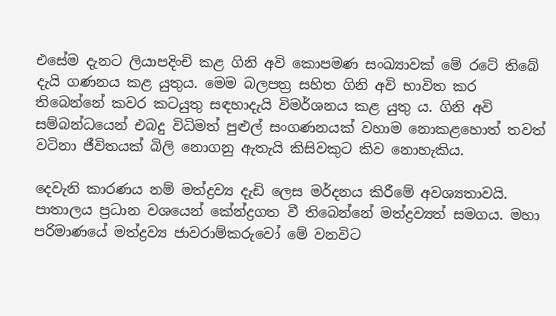එසේම දැනට ලියාපදිංචි කළ ගිනි අවි කොපමණ සංඛ්‍යාවක් මේ රටේ තිබේ දැයි ගණනය කළ යුතුය. මෙම බලපත්‍ර සහිත ගිනි අවි භාවිත කර තිබෙන්නේ කවර කටයුතු සඳහාදැයි විමර්ශනය කළ යුතු ය. ගිනි අවි සම්බන්ධයෙන් එබදු විධිමත් පුළුල් සංගණනයක් වහාම නොකළහොත් තවත් වටිනා ජීවිතයක් බිලි නොගනු ඇතැයි කිසිවකුට කිව නොහැකිය.

දෙවැනි කාරණය නම් මත්ද්‍රව්‍ය දැඩි ලෙස මර්දනය කිරීමේ අවශ්‍යතාවයි. පාතාලය ප්‍රධාන වශයෙන් කේන්ද්‍රගත වී තිබෙන්නේ මත්ද්‍රව්‍යත් සමගය. මහා පරිමාණයේ මත්ද්‍රව්‍ය ජාවරාම්කරුවෝ මේ වනවිට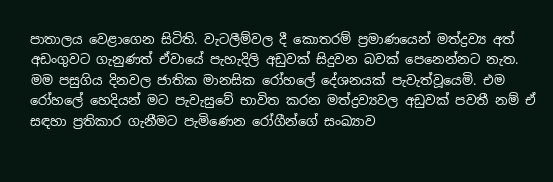පාතාලය වෙළාගෙන සිටිති. වැටලීම්වල දී කොතරම් ප්‍රමාණයෙන් මත්ද්‍රව්‍ය අත් අඩංගුවට ගැනුණත් ඒවායේ පැහැදිලි අඩුවක් සිදුවන බවක් පෙනෙන්නට නැත. මම පසුගිය දිනවල ජාතික මානසික රෝහලේ දේශනයක් පැවැත්වූයෙමි. එම රෝහලේ හෙදියන් මට පැවැසුවේ භාවිත කරන මත්ද්‍රව්‍යවල අඩුවක් පවතී නම් ඒ සඳහා ප්‍රතිකාර ගැනීමට පැමිණෙන රෝගීන්ගේ සංඛ්‍යාව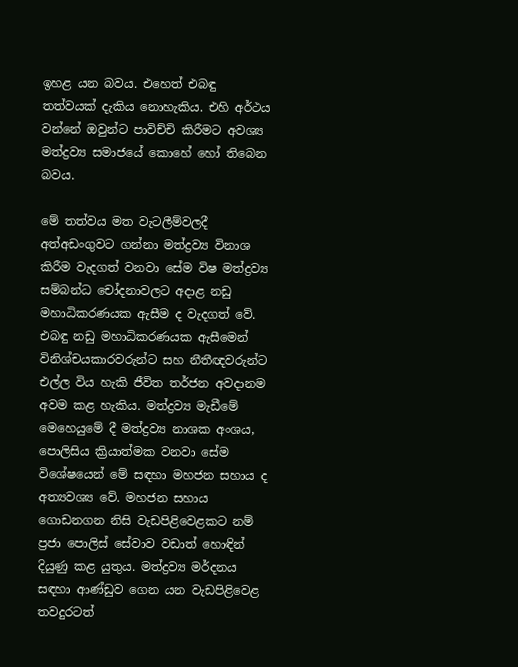ඉහළ යන බවය. එහෙත් එබඳු තත්වයක් දැකිය නොහැකිය. එහි අර්ථය වන්නේ ඔවුන්ට පාවිච්චි කිරීමට අවශ්‍ය මත්ද්‍රව්‍ය සමාජයේ කොහේ හෝ තිබෙන බවය.

මේ තත්වය මත වැටලීම්වලදී අත්අඩංගුවට ගන්නා මත්ද්‍රව්‍ය විනාශ කිරීම වැදගත් වනවා සේම විෂ මත්ද්‍රව්‍ය සම්බන්ධ චෝදනාවලට අදාළ නඩු මහාධිකරණයක ඇසීම ද වැදගත් වේ. එබඳු නඩු මහාධිකරණයක ඇසීමෙන් විනිශ්චයකාරවරුන්ට සහ නීතීඥවරුන්ට එල්ල විය හැකි ජීවිත තර්ජන අවදානම අවම කළ හැකිය. මත්ද්‍රව්‍ය මැඩීමේ මෙහෙයුමේ දී මත්ද්‍රව්‍ය නාශක අංශය, පොලිසිය ක්‍රියාත්මක වනවා සේම විශේෂයෙන් මේ සඳහා මහජන සහාය ද අත්‍යවශ්‍ය වේ. මහජන සහාය ගොඩනගන නිසි වැඩපිළිවෙළකට නම් ප්‍රජා පොලිස් සේවාව වඩාත් හොඳින් දියුණු කළ යුතුය. මත්ද්‍රව්‍ය මර්දනය සඳහා ආණ්ඩුව ගෙන යන වැඩපිළිවෙළ තවදුරටත්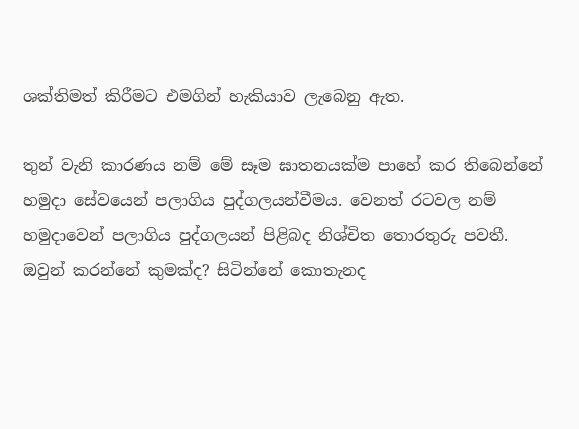ශක්තිමත් කිරීමට එමගින් හැකියාව ලැබෙනු ඇත.

තුන් වැනි කාරණය නම් මේ සෑම ඝාතනයක්ම පාහේ කර තිබෙන්නේ හමුදා සේවයෙන් පලාගිය පුද්ගලයන්වීමය. වෙනත් රටවල නම් හමුදාවෙන් පලාගිය පුද්ගලයන් පිළිබද නිශ්චිත තොරතුරු පවතී. ඔවුන් කරන්නේ කුමක්ද? සිටින්නේ කොතැනද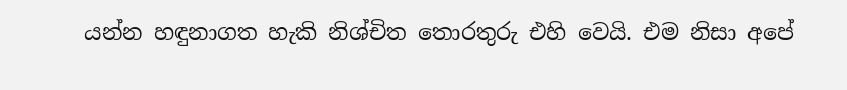යන්න හඳුනාගත හැකි නිශ්චිත තොරතුරු එහි වෙයි. එම නිසා අපේ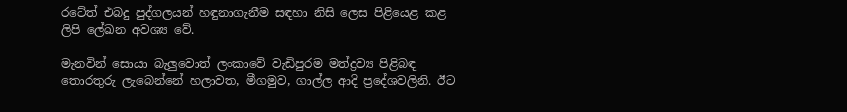රටේත් එබදු පුද්ගලයන් හඳුනාගැනීම සඳහා නිසි ලෙස පිළියෙළ කළ ලිපි ලේඛන අවශ්‍ය වේ.

මැනවින් සොයා බැලු‍වොත් ලංකාවේ වැඩිපුරම මත්ද්‍රව්‍ය පිළිබඳ තොරතුරු ලැබෙන්නේ හලාවත, මීගමුව, ගාල්ල ආදි ප්‍රදේශවලිනි. ඊට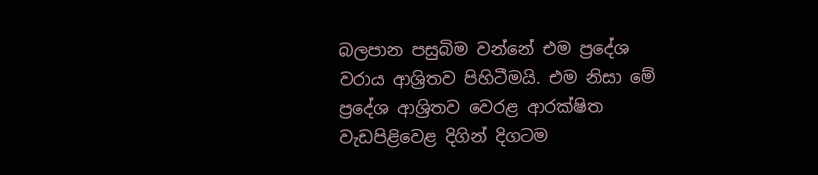බලපාන පසුබිම වන්නේ එම ප්‍රදේශ වරාය ආශ්‍රිතව පිහිටීමයි. එම නිසා මේ ප්‍රදේශ ආශ්‍රිතව වෙරළ ආරක්ෂිත වැඩපිළිවෙළ දිගින් දිගටම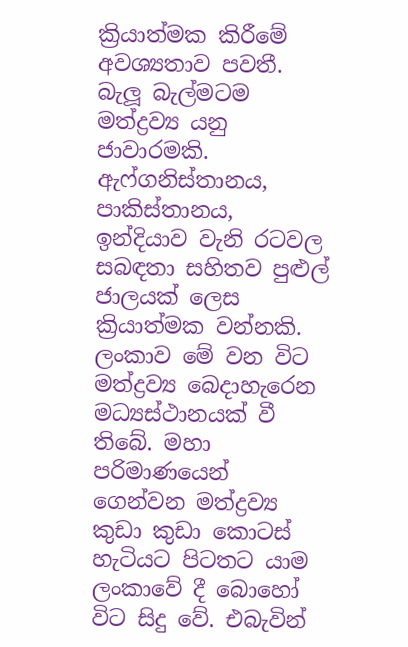ක්‍රියාත්මක කිරීමේ අවශ්‍යතාව පවතී. බැලූ බැල්මටම මත්ද්‍රව්‍ය යනු ජාවාරමකි. ඇෆ්ගනිස්තානය, පාකිස්තානය, ඉන්දියාව වැනි රටවල සබඳතා සහිතව පුළුල් ජාලයක් ලෙස ක්‍රියාත්මක වන්නකි. ලංකාව මේ වන විට මත්ද්‍රව්‍ය බෙදාහැරෙන මධ්‍යස්ථානයක් වී තිබේ. මහා පරිමාණයෙන් ගෙන්වන මත්ද්‍රව්‍ය කුඩා කුඩා කොටස් හැටියට පිටතට යාම ලංකාවේ දී බොහෝ විට සිදු වේ. එබැවින්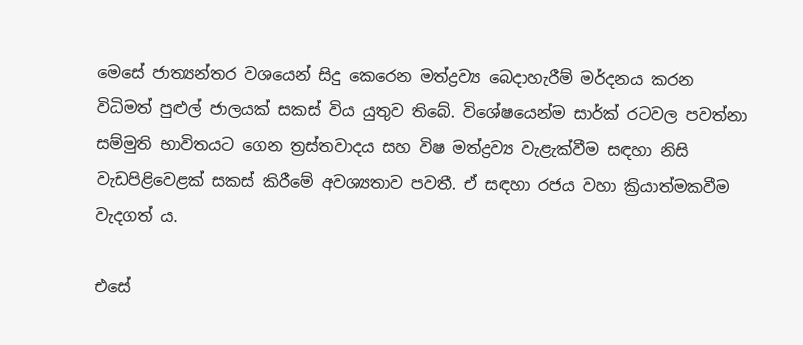මෙසේ ජාත්‍යන්තර වශයෙන් සිදු කෙරෙන මත්ද්‍රව්‍ය බෙදාහැරීම් මර්දනය කරන විධිමත් පුළුල් ජාලයක් සකස් විය යුතුව තිබේ. විශේෂයෙන්ම සාර්ක් රටවල පවත්නා සම්මුති භාවිතයට ගෙන ත්‍රස්තවාදය සහ විෂ මත්ද්‍රව්‍ය වැළැක්වීම සඳහා නිසි වැඩපිළිවෙළක් සකස් කිරීමේ අවශ්‍යතාව පවතී. ඒ සඳහා රජය වහා ක්‍රියාත්මකවීම වැදගත් ය.

එසේ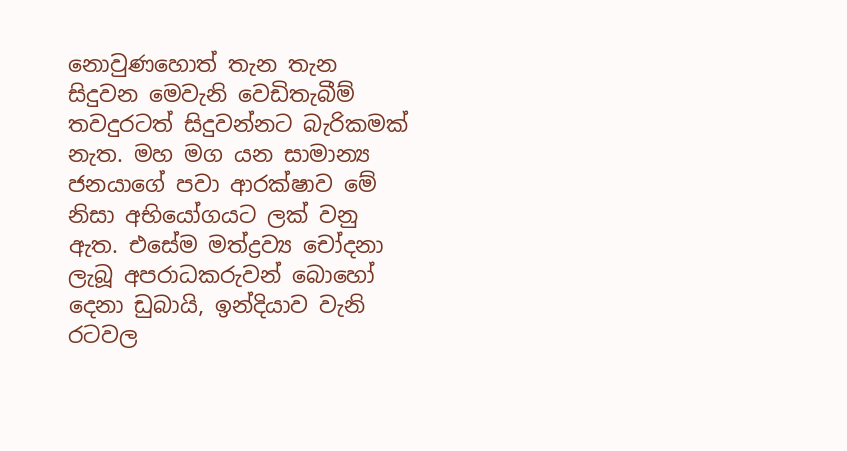නොවුණහොත් තැන තැන සිදුවන මෙවැනි වෙඩිතැබීම් තවදුරටත් සිදුවන්නට බැරිකමක් නැත. මහ මග යන සාමාන්‍ය ජනයාගේ පවා ආරක්ෂාව මේ නිසා අභියෝගයට ලක් වනු ඇත. එසේම මත්ද්‍රව්‍ය චෝදනා ලැබූ අපරාධකරුවන් බොහෝ දෙනා ඩුබායි, ඉන්දියාව වැනි රටවල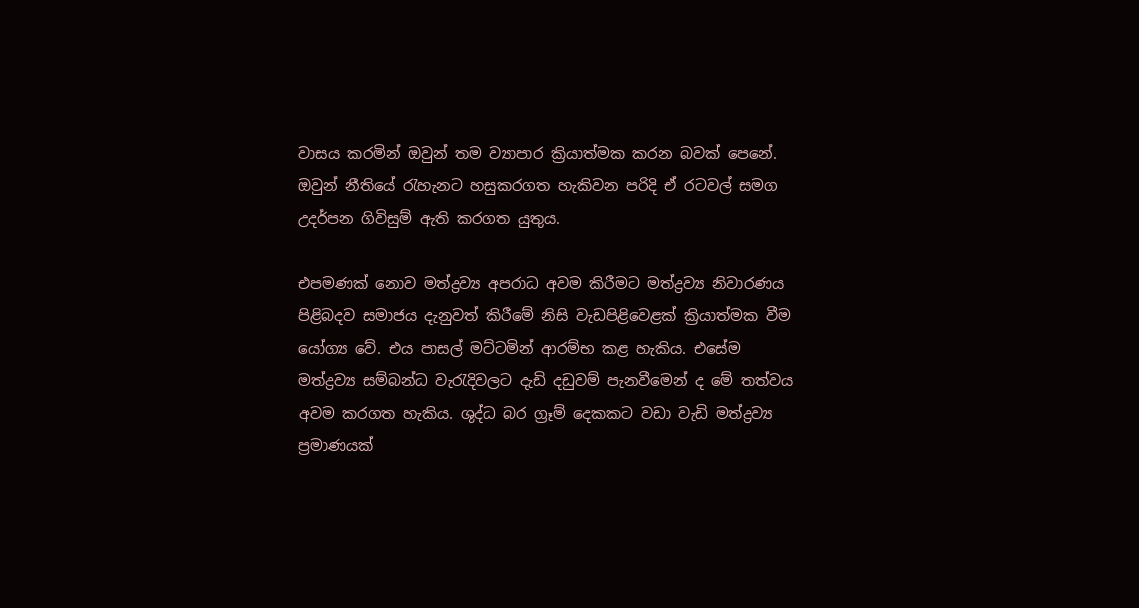වාසය කරමින් ඔවුන් තම ව්‍යාපාර ක්‍රියාත්මක කරන බවක් පෙනේ. ඔවුන් නීතියේ රැහැනට හසුකරගත හැකිවන පරිදි ඒ රටවල් සමග උදර්පන ගිවිසුම් ඇති කරගත යුතුය.

එපමණක් නොව මත්ද්‍රව්‍ය අපරාධ අවම කිරීමට මත්ද්‍රව්‍ය නිවාරණය පිළිබදව සමාජය දැනුවත් කිරීමේ නිසි වැඩපිළිවෙළක් ක්‍රියාත්මක වීම යෝග්‍ය වේ. එය පාසල් මට්ටමින් ආරම්භ කළ හැකිය. එසේම මත්ද්‍රව්‍ය සම්බන්ධ වැරැදිවලට දැඩි දඩුවම් පැනවීමෙන් ද මේ තත්වය අවම කරගත හැකිය. ශුද්ධ බර ග්‍රෑම් දෙකකට වඩා වැඩි මත්ද්‍රව්‍ය ප්‍රමාණයක්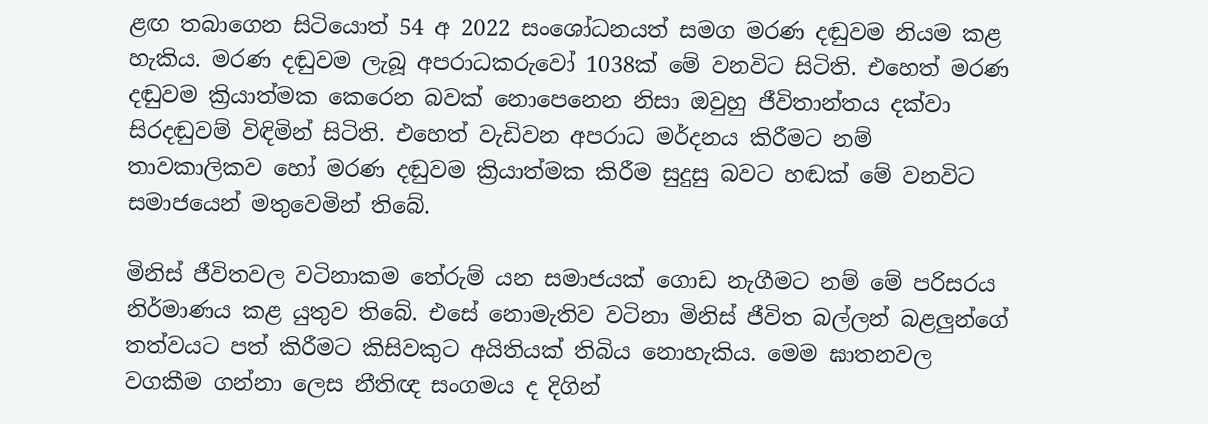ළඟ තබාගෙන සිටියොත් 54 අ 2022 සංශෝධනයත් සමග මරණ දඬුවම නියම කළ හැකිය. මරණ දඬුවම ලැබූ අපරාධකරුවෝ 1038ක් මේ වනවිට සිටිති. එහෙත් මරණ දඬුවම ක්‍රියාත්මක කෙරෙන බවක් නොපෙනෙන නිසා ඔවුහු ජීවිතාන්තය දක්වා සිරදඬුවම් විඳිමින් සිටිති. එහෙත් වැඩිවන අපරාධ මර්දනය කිරීමට නම් තාවකාලිකව හෝ මරණ දඬුවම ක්‍රියාත්මක කිරීම සුදුසු බවට හඬක් මේ වනවිට සමාජයෙන් මතුවෙමින් තිබේ.

මිනිස් ජීවිතවල වටිනාකම තේරුම් යන සමාජයක් ගොඩ නැගීමට නම් මේ පරිසරය නිර්මාණය කළ යුතුව තිබේ. එසේ නොමැතිව වටිනා මිනිස් ජීවිත බල්ලන් බළලු‍න්ගේ තත්වයට පත් කිරීමට කිසිවකුට අයිතියක් තිබිය නොහැකිය. මෙම ඝාතනවල වගකීම ගන්නා ලෙස නීතිඥ සංගමය ද දිගින්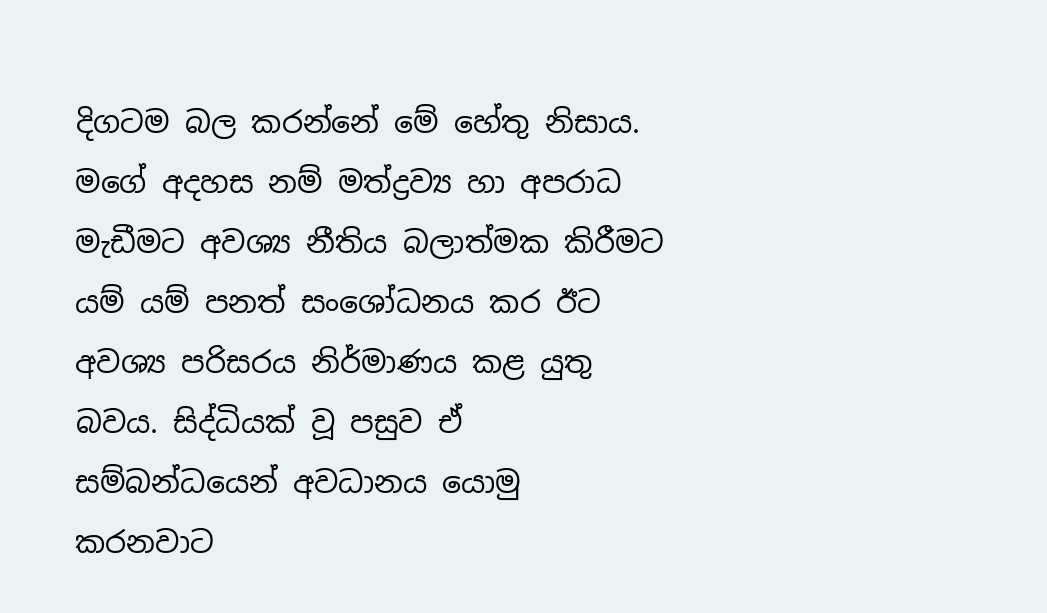දිගටම බල කරන්නේ මේ හේතු නිසාය. මගේ අදහස නම් මත්ද්‍රව්‍ය හා අපරාධ මැඩීමට අවශ්‍ය නීතිය බලාත්මක කිරීමට යම් යම් පනත් සංශෝධනය කර ඊට අවශ්‍ය පරිසරය නිර්මාණය කළ යුතු බවය. සිද්ධියක් වූ පසුව ඒ සම්බන්ධයෙන් අවධානය යොමු කරනවාට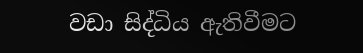වඩා සිද්ධිය ඇතිවීමට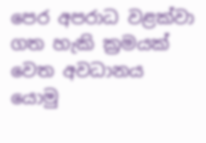පෙර අපරාධ වළක්වා ගත හැකි ක්‍රමයක් වෙත අවධානය යොමු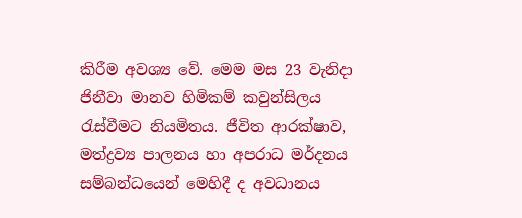කිරීම අවශ්‍ය වේ. මෙම මස 23 වැනිදා ජිනීවා මානව හිමිකම් කවුන්සිලය රැස්වීමට නියමිතය. ජීවිත ආරක්ෂාව, මත්ද්‍රව්‍ය පාලනය හා අපරාධ මර්දනය සම්බන්ධයෙන් මෙහිදී ද අවධානය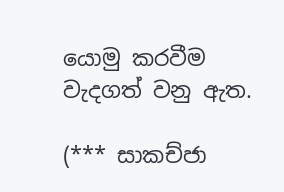යොමු කරවීම වැදගත් වනු ඇත.

(*** සාකච්ජා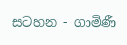සටහන - ගාමිණී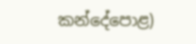කන්දේපොළ)